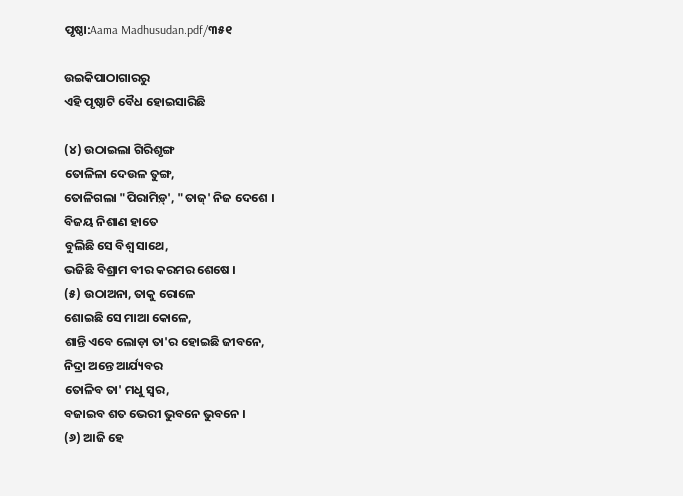ପୃଷ୍ଠା:Aama Madhusudan.pdf/୩୫୧

ଉଇକିପାଠାଗାର‌ରୁ
ଏହି ପୃଷ୍ଠାଟି ବୈଧ ହୋଇସାରିଛି

(୪) ଉଠାଇଲା ଗିରିଶୃଙ୍ଗ
ତୋଳିଳା ଦେଉଳ ତୁଙ୍ଗ,
ତୋଳିଗଲା "ପିରାମିଡ଼୍‍', "ତାଜ୍‍' ନିଜ ଦେଶେ ।
ବିଜୟ ନିଶାଣ ହାତେ
ବୁଲିଛି ସେ ବିଶ୍ୱ ସାଥେ,
ଭଜିଛି ବିଶ୍ରାମ ବୀର କରମର ଶେଷେ ।
(୫) ଉଠାଅନା, ତାକୁ ରୋଳେ
ଶୋଇଛି ସେ ମାଆ କୋଳେ,
ଶାନ୍ତି ଏବେ ଲୋଡ଼ା ତା'ର ହୋଇଛି ଜୀବନେ,
ନିଦ୍ରା ଅନ୍ତେ ଆର୍ଯ୍ୟବର
ତୋଳିବ ତା' ମଧୁ ସ୍ୱର,
ବଜାଇବ ଶତ ଭେରୀ ଭୁବନେ ଭୁବନେ ।
(୬) ଆଜି ହେ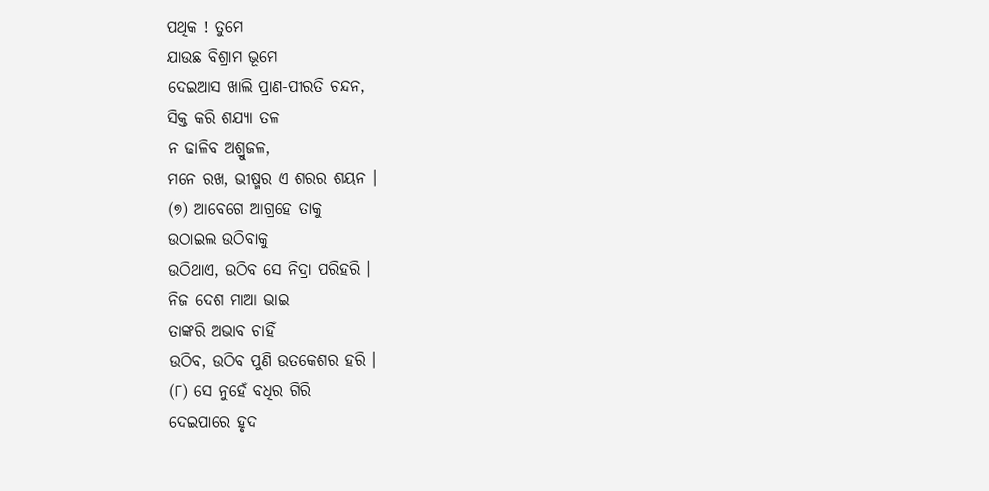ପଥିକ ! ତୁମେ
ଯାଉଛ ବିଶ୍ରାମ ଭୂମେ
ଦେଇଆସ ଖାଲି ପ୍ରାଣ-ପୀରତି ଚନ୍ଦନ,
ସିକ୍ତ କରି ଶଯ୍ୟା ତଳ
ନ ଢାଳିବ ଅଶ୍ରୁଜଳ,
ମନେ ରଖ, ଭୀଷ୍ମର ଏ ଶରର ଶୟନ ।
(୭) ଆବେଗେ ଆଗ୍ରହେ ତାକୁ
ଉଠାଇଲ ଉଠିବାକୁ
ଉଠିଥାଏ, ଉଠିବ ସେ ନିଦ୍ରା ପରିହରି ।
ନିଜ ଦେଶ ମାଆ ଭାଇ
ତାଙ୍କରି ଅଭାବ ଚାହିଁ
ଉଠିବ, ଉଠିବ ପୁଣି ଉତକେଶର ହରି ।
(୮) ସେ ନୁହେଁ ବଧିର ଗିରି
ଦେଇପାରେ ହୃଦ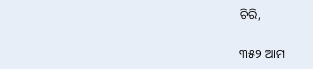ଚିରି,

୩୫୨ ଆମ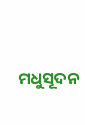ମଧୁସୂଦନ